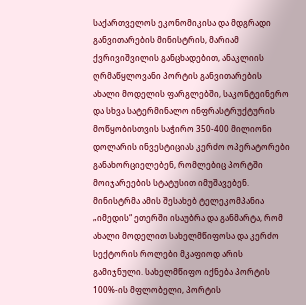საქართველოს ეკონომიკისა და მდგრადი განვითარების მინისტრის, მარიამ ქვრივიშვილის განცხადებით, ანაკლიის ღრმაწყლოვანი პორტის განვითარების ახალი მოდელის ფარგლებში, საკონტეინერო და სხვა სატერმინალო ინფრასტრუქტურის მოწყობისთვის საჭირო 350-400 მილიონი დოლარის ინვესტიციას კერძო ოპერატორები განახორციელებენ, რომლებიც პორტში მოიჯარეების სტატუსით იმუშავებენ.
მინისტრმა ამის შესახებ ტელეკომპანია „იმედის“ ეთერში ისაუბრა და განმარტა, რომ ახალი მოდელით სახელმწიფოსა და კერძო სექტორის როლები მკაფიოდ არის გამიჯნული. სახელმწიფო იქნება პორტის 100%-ის მფლობელი, პორტის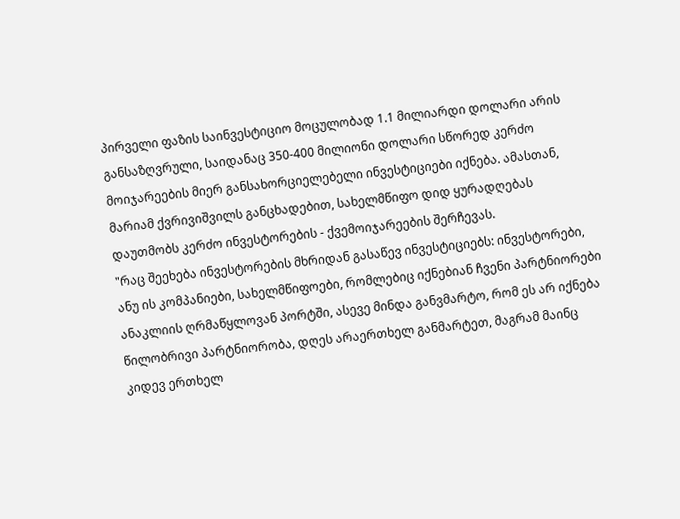პირველი ფაზის საინვესტიციო მოცულობად 1.1 მილიარდი დოლარი არის განსაზღვრული, საიდანაც 350-400 მილიონი დოლარი სწორედ კერძო მოიჯარეების მიერ განსახორციელებელი ინვესტიციები იქნება. ამასთან, მარიამ ქვრივიშვილს განცხადებით, სახელმწიფო დიდ ყურადღებას დაუთმობს კერძო ინვესტორების - ქვემოიჯარეების შერჩევას.
"რაც შეეხება ინვესტორების მხრიდან გასაწევ ინვესტიციებს: ინვესტორები, ანუ ის კომპანიები, სახელმწიფოები, რომლებიც იქნებიან ჩვენი პარტნიორები ანაკლიის ღრმაწყლოვან პორტში, ასევე მინდა განვმარტო, რომ ეს არ იქნება წილობრივი პარტნიორობა, დღეს არაერთხელ განმარტეთ, მაგრამ მაინც კიდევ ერთხელ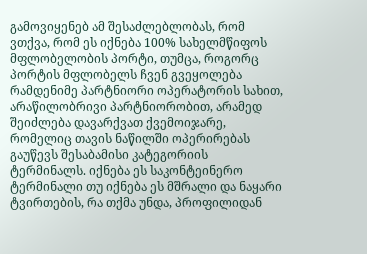გამოვიყენებ ამ შესაძლებლობას, რომ ვთქვა, რომ ეს იქნება 100% სახელმწიფოს მფლობელობის პორტი, თუმცა, როგორც პორტის მფლობელს ჩვენ გვეყოლება რამდენიმე პარტნიორი ოპერატორის სახით, არაწილობრივი პარტნიორობით, არამედ შეიძლება დავარქვათ ქვემოიჯარე, რომელიც თავის ნაწილში ოპერირებას გაუწევს შესაბამისი კატეგორიის ტერმინალს. იქნება ეს საკონტეინერო ტერმინალი თუ იქნება ეს მშრალი და ნაყარი ტვირთების, რა თქმა უნდა, პროფილიდან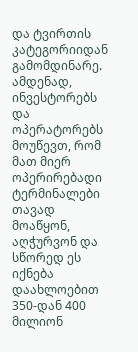და ტვირთის კატეგორიიდან გამომდინარე. ამდენად, ინვესტორებს და ოპერატორებს მოუწევთ, რომ მათ მიერ ოპერირებადი ტერმინალები თავად მოაწყონ, აღჭურვონ და სწორედ ეს იქნება დაახლოებით 350-დან 400 მილიონ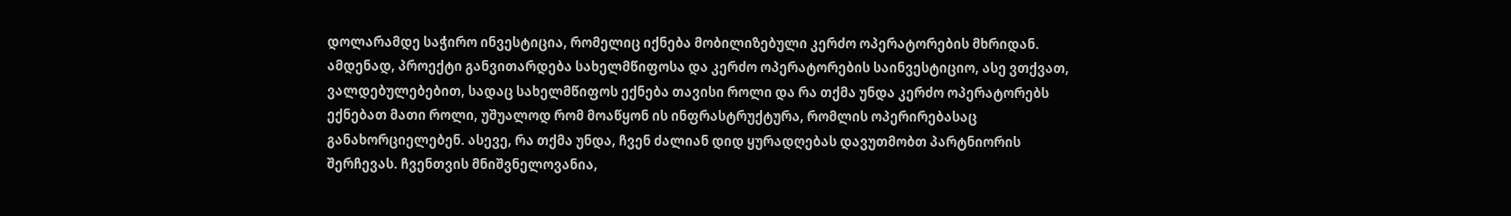დოლარამდე საჭირო ინვესტიცია, რომელიც იქნება მობილიზებული კერძო ოპერატორების მხრიდან.
ამდენად, პროექტი განვითარდება სახელმწიფოსა და კერძო ოპერატორების საინვესტიციო, ასე ვთქვათ, ვალდებულებებით, სადაც სახელმწიფოს ექნება თავისი როლი და რა თქმა უნდა კერძო ოპერატორებს ექნებათ მათი როლი, უშუალოდ რომ მოაწყონ ის ინფრასტრუქტურა, რომლის ოპერირებასაც განახორციელებენ. ასევე, რა თქმა უნდა, ჩვენ ძალიან დიდ ყურადღებას დავუთმობთ პარტნიორის შერჩევას. ჩვენთვის მნიშვნელოვანია,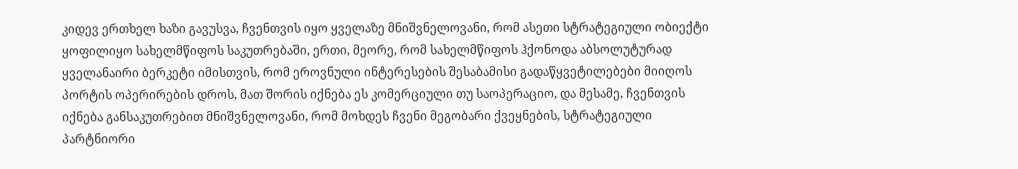კიდევ ერთხელ ხაზი გავუსვა, ჩვენთვის იყო ყველაზე მნიშვნელოვანი, რომ ასეთი სტრატეგიული ობიექტი ყოფილიყო სახელმწიფოს საკუთრებაში, ერთი, მეორე, რომ სახელმწიფოს ჰქონოდა აბსოლუტურად ყველანაირი ბერკეტი იმისთვის, რომ ეროვნული ინტერესების შესაბამისი გადაწყვეტილებები მიიღოს პორტის ოპერირების დროს, მათ შორის იქნება ეს კომერციული თუ საოპერაციო, და მესამე, ჩვენთვის იქნება განსაკუთრებით მნიშვნელოვანი, რომ მოხდეს ჩვენი მეგობარი ქვეყნების, სტრატეგიული პარტნიორი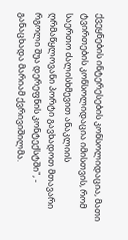ქვეყნების ინტერესების კონსოლიდაცია, მათი ტვირთების კონსოლიდაცია იმისთვის, რომ საერთო ძალისხმევით ანაკლიის ღრმაწყლოვანი პორტი გავხადოთ მთავარი რგოლი შუა დერეფნის კონტექსტში", - განაცხადა მარიამ ქვრივიშილმა.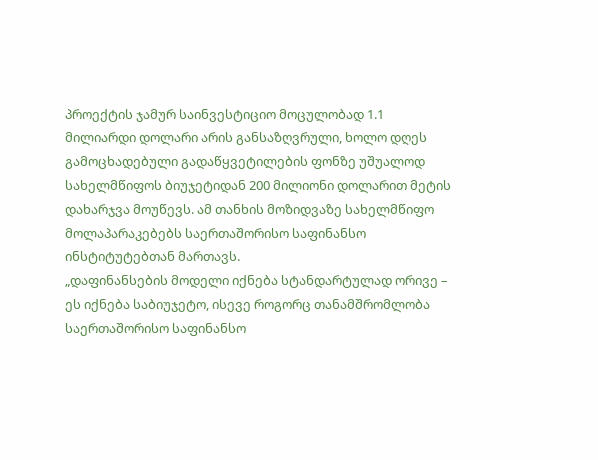პროექტის ჯამურ საინვესტიციო მოცულობად 1.1 მილიარდი დოლარი არის განსაზღვრული, ხოლო დღეს გამოცხადებული გადაწყვეტილების ფონზე უშუალოდ სახელმწიფოს ბიუჯეტიდან 200 მილიონი დოლარით მეტის დახარჯვა მოუწევს. ამ თანხის მოზიდვაზე სახელმწიფო მოლაპარაკებებს საერთაშორისო საფინანსო ინსტიტუტებთან მართავს.
„დაფინანსების მოდელი იქნება სტანდარტულად ორივე – ეს იქნება საბიუჯეტო, ისევე როგორც თანამშრომლობა საერთაშორისო საფინანსო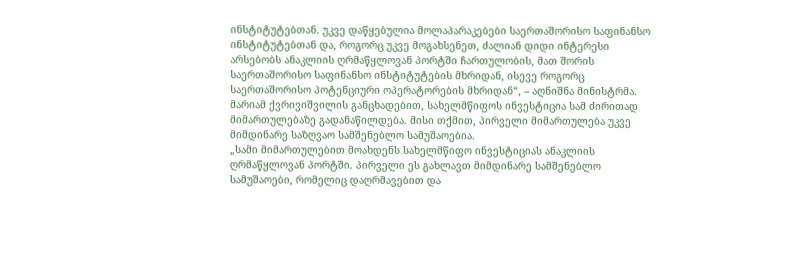ინსტიტუტებთან. უკვე დაწყებულია მოლაპარაკებები საერთაშორისო საფინანსო ინსტიტუტებთან და, როგორც უკვე მოგახსენეთ, ძალიან დიდი ინტერესი არსებობს ანაკლიის ღრმაწყლოვან პორტში ჩართულობის, მათ შორის საერთაშორისო საფინანსო ინსტიტუტების მხრიდან, ისევე როგორც საერთაშორისო პოტენციური ოპერატორების მხრიდან“, – აღნიშნა მინისტრმა.
მარიამ ქვრივიშვილის განცხადებით, სახელმწიფოს ინვესტიცია სამ ძირითად მიმართულებაზე გადანაწილდება. მისი თქმით, პირველი მიმართულება უკვე მიმდინარე საზღვაო სამშენებლო სამუშაოებია.
„სამი მიმართულებით მოახდენს სახელმწიფო ინვესტიციას ანაკლიის ღრმაწყლოვან პორტში. პირველი ეს გახლავთ მიმდინარე სამშენებლო სამუშაოები, რომელიც დაღრმავებით და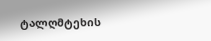ტალღმტეხის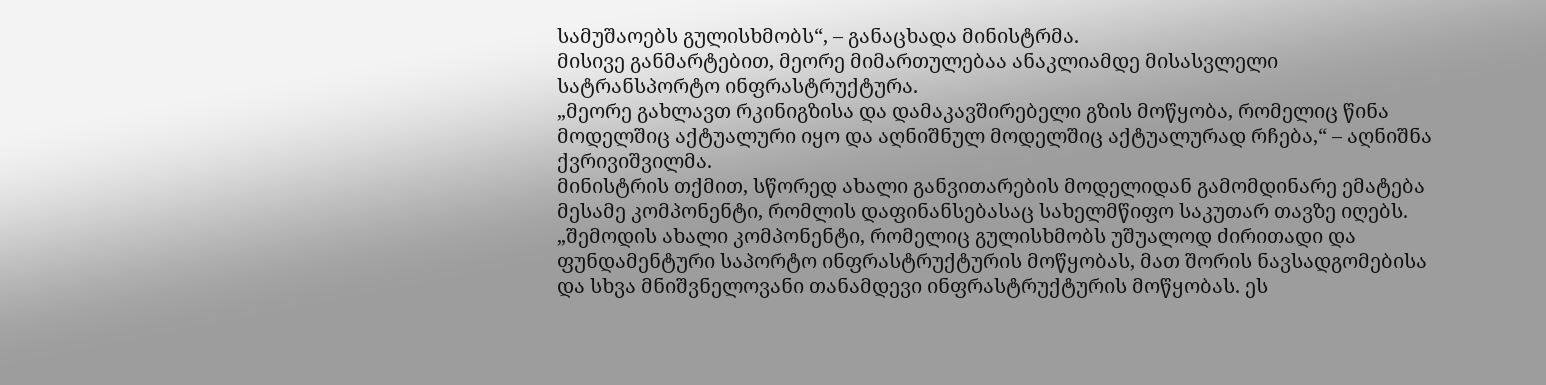სამუშაოებს გულისხმობს“, – განაცხადა მინისტრმა.
მისივე განმარტებით, მეორე მიმართულებაა ანაკლიამდე მისასვლელი სატრანსპორტო ინფრასტრუქტურა.
„მეორე გახლავთ რკინიგზისა და დამაკავშირებელი გზის მოწყობა, რომელიც წინა მოდელშიც აქტუალური იყო და აღნიშნულ მოდელშიც აქტუალურად რჩება,“ – აღნიშნა ქვრივიშვილმა.
მინისტრის თქმით, სწორედ ახალი განვითარების მოდელიდან გამომდინარე ემატება მესამე კომპონენტი, რომლის დაფინანსებასაც სახელმწიფო საკუთარ თავზე იღებს.
„შემოდის ახალი კომპონენტი, რომელიც გულისხმობს უშუალოდ ძირითადი და ფუნდამენტური საპორტო ინფრასტრუქტურის მოწყობას, მათ შორის ნავსადგომებისა და სხვა მნიშვნელოვანი თანამდევი ინფრასტრუქტურის მოწყობას. ეს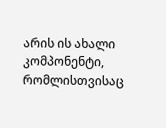არის ის ახალი კომპონენტი, რომლისთვისაც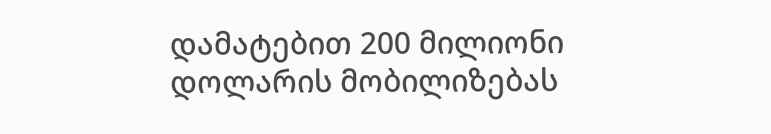დამატებით 200 მილიონი დოლარის მობილიზებას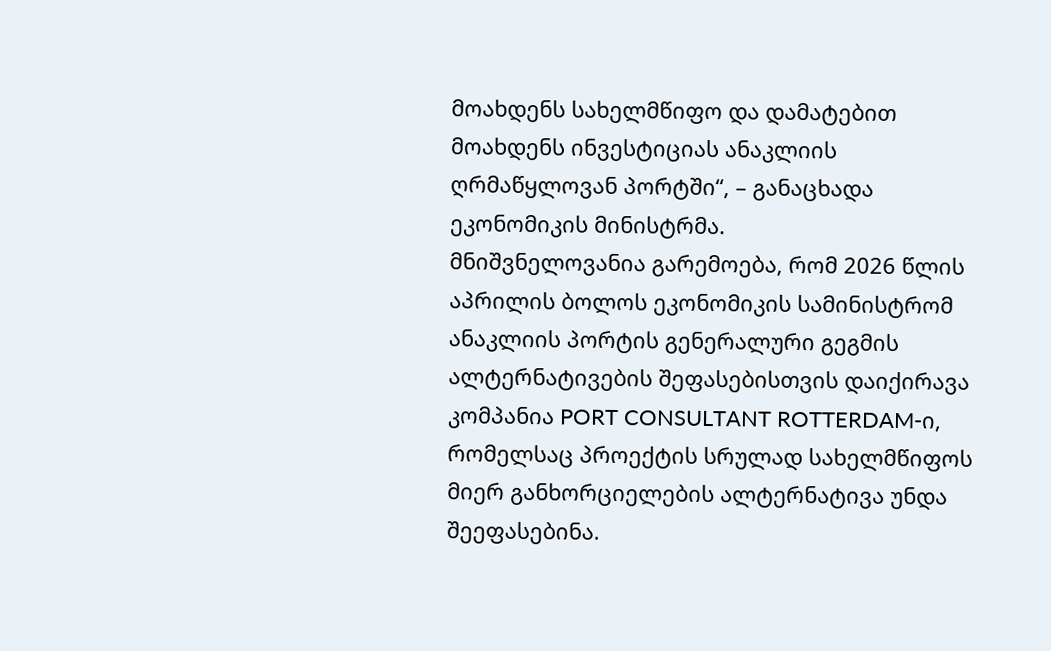მოახდენს სახელმწიფო და დამატებით მოახდენს ინვესტიციას ანაკლიის ღრმაწყლოვან პორტში“, – განაცხადა ეკონომიკის მინისტრმა.
მნიშვნელოვანია გარემოება, რომ 2026 წლის აპრილის ბოლოს ეკონომიკის სამინისტრომ ანაკლიის პორტის გენერალური გეგმის ალტერნატივების შეფასებისთვის დაიქირავა კომპანია PORT CONSULTANT ROTTERDAM-ი, რომელსაც პროექტის სრულად სახელმწიფოს მიერ განხორციელების ალტერნატივა უნდა შეეფასებინა.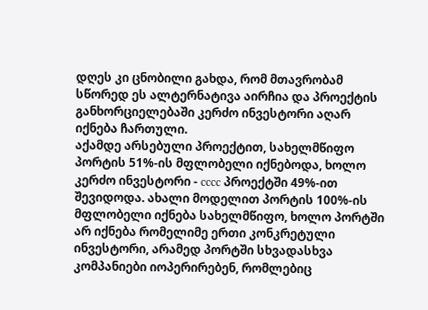დღეს კი ცნობილი გახდა, რომ მთავრობამ სწორედ ეს ალტერნატივა აირჩია და პროექტის განხორციელებაში კერძო ინვესტორი აღარ იქნება ჩართული.
აქამდე არსებული პროექტით, სახელმწიფო პორტის 51%-ის მფლობელი იქნებოდა, ხოლო კერძო ინვესტორი - cccc პროექტში 49%-ით შევიდოდა. ახალი მოდელით პორტის 100%-ის მფლობელი იქნება სახელმწიფო, ხოლო პორტში არ იქნება რომელიმე ერთი კონკრეტული ინვესტორი, არამედ პორტში სხვადასხვა კომპანიები იოპერირებენ, რომლებიც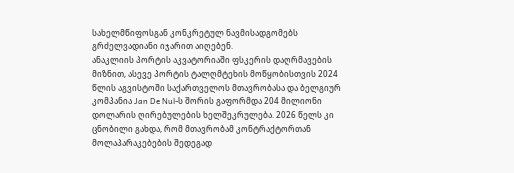სახელმწიფოსგან კონკრეტულ ნავმისადგომებს გრძელვადიანი იჯარით აიღებენ.
ანაკლიის პორტის აკვატორიაში ფსკერის დაღრმავების მიზნით, ასევე პორტის ტალღმტეხის მოწყობისთვის 2024 წლის აგვისტოში საქართველოს მთავრობასა და ბელგიურ კომპანია Jan De Nul-ს შორის გაფორმდა 204 მილიონი დოლარის ღირებულების ხელშეკრულება. 2026 წელს კი ცნობილი გახდა, რომ მთავრობამ კონტრაქტორთან მოლაპარაკებების შედეგად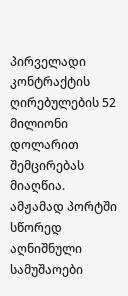პირველადი კონტრაქტის ღირებულების 52 მილიონი დოლარით შემცირებას მიაღწია. ამჟამად პორტში სწორედ აღნიშნული სამუშაოები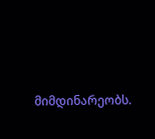მიმდინარეობს.